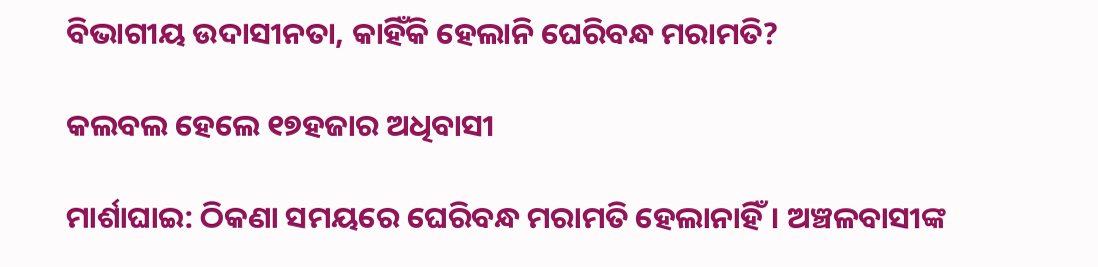ବିଭାଗୀୟ ଉଦାସୀନତା, କାହିଁକି ହେଲାନି ଘେରିବନ୍ଧ ମରାମତି?

କଲବଲ ହେଲେ ୧୭ହଜାର ଅଧିବାସୀ

ମାର୍ଶାଘାଇ: ଠିକଣା ସମୟରେ ଘେରିବନ୍ଧ ମରାମତି ହେଲାନାହିଁ। ଅଞ୍ଚଳବାସୀଙ୍କ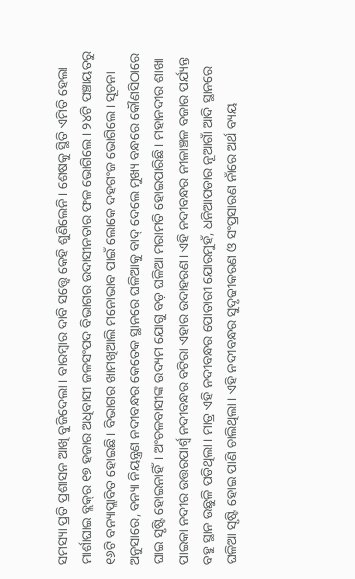ସମସ୍ୟା ପ୍ରତି ପ୍ରଶାସନ ଆଖି ବୁଜିଦେଲା। ବାରମ୍ବାର ଦାବି ସତ୍ତ୍ବେ କେହି ଶୁଣିଲେନି। ଶେଷକୁ ସ୍ଥିତି ଏମିତି ହେଲା ମାର୍ଶାଘାଇ ବ୍ଲକ୍‌ର ୧୭ ହଜାର ଅଧିବାସୀ ଜଳସଂପଦ ବିଭାଗର ଉଦାସୀନତାର ଫଳ ଭୋଗିଲେ। ୨୪ଟି ପଞ୍ଚାୟତରୁ ୧୬ଟି ବନ୍ୟାପ୍ଲାବିତ ହୋଇଛି। ବିଭାଗର ଖାମଖିଆଲି ମନୋଭାବ ପାଇଁ ଲୋକେ ଦହଗଂଜ ଭୋଗିଲେ। ସୂଚନା ଅନୁସାରେ, ବନ୍ୟା ନିୟନ୍ତ୍ରଣ ନଦୀବନ୍ଧର କେତେକ ସ୍ଥାନରେ ଘଳିଆକୁ ବାଦ୍‌ ଦେଲେ ମୁଖ୍ୟ ବନ୍ଧରେ କୌଣସିଠାରେ ଘାଇ ସୃଷ୍ଟି ହୋଇନାହିଁ। ଅଂଚଳବାସୀଙ୍କ ଉଦ୍ୟମ ଯୋଗୁ ବଡ଼ ଘଳିଆ ମରାମତି ହୋଇପାରିଛି। ମହାନଦୀର ଶାଖା ପାଇକା ନଦୀର ଉତ୍ତରପାର୍ଶ୍ବ ନଦୀବନ୍ଧର ବଟିରା ଏହାର ଉଦାହରଣ। ଏହି ନଦୀବନ୍ଧର ନୀଳାଞ୍ଚଳ ବଜାର ପର୍ଯ୍ୟନ୍ତ ବହୁ ସ୍ଥାନ ଉଛୁଳି ପଡିଥିଲା। ମାତ୍ର ଏହି ନଦୀବନ୍ଧର ପୋତାରୀ ଯୋରମୁହଁ, ଧନିଆପଡାର ନୂଆଗାଁ ଆଦି ସ୍ଥାନରେ ଘଳିଆ ସୃଷ୍ଟି ହୋଇ ପାଣି ଚାଲିଥିଲା। ଏହି ନଦୀବନ୍ଧର ସୁଦୃଢୀକରଣ ଓ ସଂପ୍ରସାରଣ ନାଁରେ ଅର୍ଥ ବ୍ୟୟ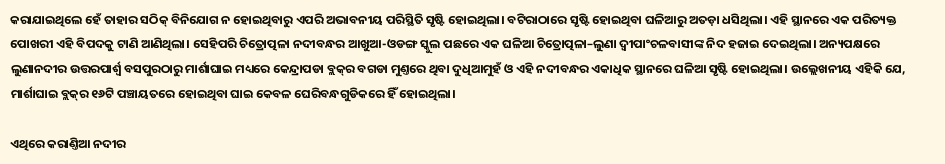କରାଯାଇଥିଲେ ହେଁ ତାହାର ସଠିକ୍‌ ବିନିଯୋଗ ନ ହୋଇଥିବାରୁ ଏପରି ଅଭାବନୀୟ ପରିସ୍ଥିତି ସୃଷ୍ଟି ହୋଇଥିଲା। ବଟିରାଠାରେ ସୃଷ୍ଟି ହୋଇଥିବା ଘଳିଆରୁ ଅତଡ଼ା ଧସିଥିଲା। ଏହି ସ୍ଥାନରେ ଏକ ପରିତ୍ୟକ୍ତ ପୋଖରୀ ଏହି ବିପଦକୁ ଟାଣି ଆଣିଥିଲା। ସେହିପରି ଚିତ୍ରୋତ୍ପଳା ନଦୀବନ୍ଧର ଆଖୁଆ-ଓଡଙ୍ଗ ସ୍କୁଲ ପଛରେ ଏକ ଘଳିଆ ଚିତ୍ରୋତ୍ପଳା–ଲୁଣା ଦ୍ବୀପାଂଚଳବାସୀଙ୍କ ନିଦ ହଜାଇ ଦେଇଥିଲା। ଅନ୍ୟପକ୍ଷରେ ଲୁଣାନଦୀର ଉତ୍ତରପାର୍ଶ୍ବ ବସପୁରଠାରୁ ମାର୍ଶାଘାଇ ମଧ୍ୟରେ କେନ୍ଦ୍ରାପଡା ବ୍ଲକ୍‌ର ବଗଡା ମୁଣ୍ତରେ ଥିବା ଦୁଧିଆମୁହଁ ଓ ଏହି ନଦୀବନ୍ଧର ଏକାଧିକ ସ୍ଥାନରେ ଘଳିଆ ସୃଷ୍ଟି ହୋଇଥିଲା। ଉଲ୍ଲେଖନୀୟ ଏହିକି ଯେ, ମାର୍ଶାଘାଇ ବ୍ଲକ୍‌ର ୧୬ଟି ପଞ୍ଚାୟତରେ ହୋଇଥିବା ଘାଇ କେବଳ ଘେରିବନ୍ଧଗୁଡିକରେ ହିଁ ହୋଇଥିଲା।

ଏଥିରେ କରାଣ୍ତିଆ ନଦୀର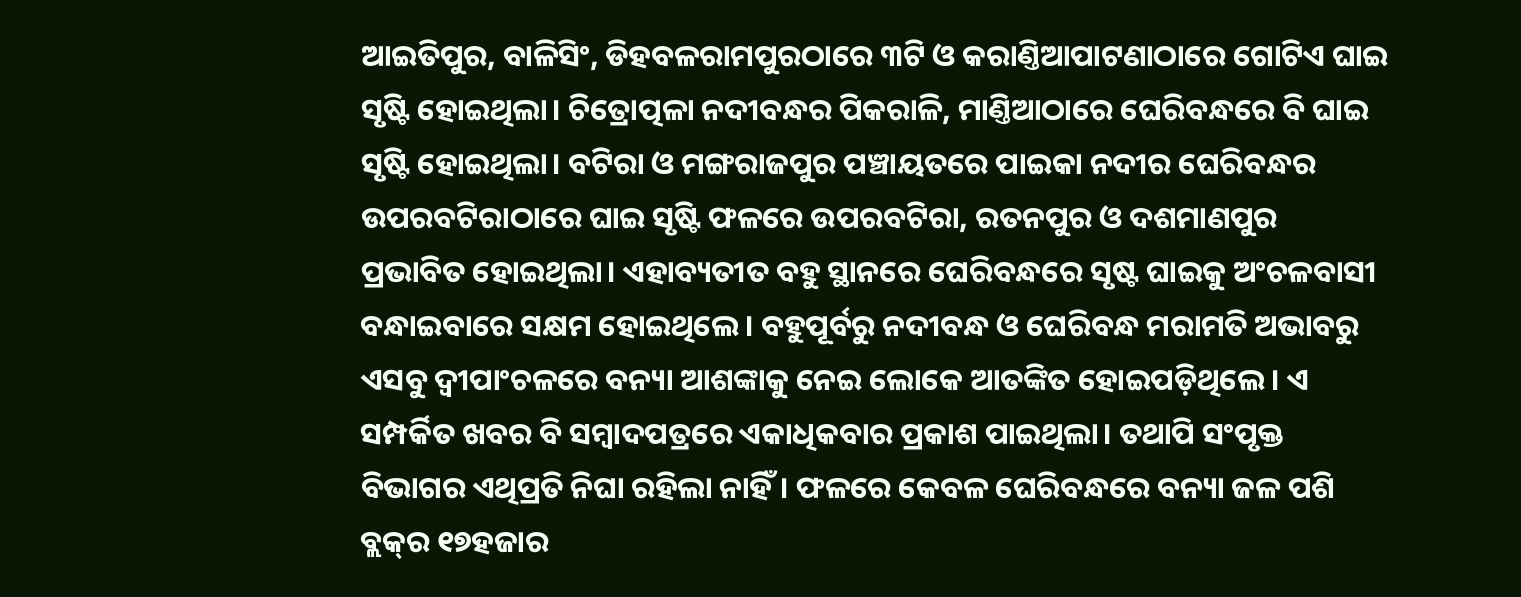ଆଇତିପୁର, ବାଳିସିଂ, ଡିହବଳରାମପୁରଠାରେ ୩ଟି ଓ କରାଣ୍ତିଆପାଟଣାଠାରେ ଗୋଟିଏ ଘାଇ ସୃଷ୍ଟି ହୋଇଥିଲା। ଚିତ୍ରୋତ୍ପଳା ନଦୀବନ୍ଧର ପିକରାଳି, ମାଣ୍ତିଆଠାରେ ଘେରିବନ୍ଧରେ ବି ଘାଇ ସୃଷ୍ଟି ହୋଇଥିଲା। ବଟିରା ଓ ମଙ୍ଗରାଜପୁର ପଞ୍ଚାୟତରେ ପାଇକା ନଦୀର ଘେରିବନ୍ଧର ଉପରବଟିରାଠାରେ ଘାଇ ସୃଷ୍ଟି ଫଳରେ ଉପରବଟିରା, ରତନପୁର ଓ ଦଶମାଣପୁର ପ୍ରଭାବିତ ହୋଇଥିଲା। ଏହାବ୍ୟତୀତ ବହୁ ସ୍ଥାନରେ ଘେରିବନ୍ଧରେ ସୃଷ୍ଟ ଘାଇକୁ ଅଂଚଳବାସୀ ବନ୍ଧାଇବାରେ ସକ୍ଷମ ହୋଇଥିଲେ। ବହୁପୂର୍ବରୁ ନଦୀବନ୍ଧ ଓ ଘେରିବନ୍ଧ ମରାମତି ଅଭାବରୁ ଏସବୁ ଦ୍ବୀପାଂଚଳରେ ବନ୍ୟା ଆଶଙ୍କାକୁ ନେଇ ଲୋକେ ଆତଙ୍କିତ ହୋଇପଡ଼ିଥିଲେ। ଏ ସମ୍ପର୍କିତ ଖବର ବି ସମ୍ବାଦପତ୍ରରେ ଏକାଧିକବାର ପ୍ରକାଶ ପାଇଥିଲା। ତଥାପି ସଂପୃକ୍ତ ବିଭାଗର ଏଥିପ୍ରତି ନିଘା ରହିଲା ନାହିଁ। ଫଳରେ କେବଳ ଘେରିବନ୍ଧରେ ବନ୍ୟା ଜଳ ପଶି ବ୍ଲକ୍‌ର ୧୭ହଜାର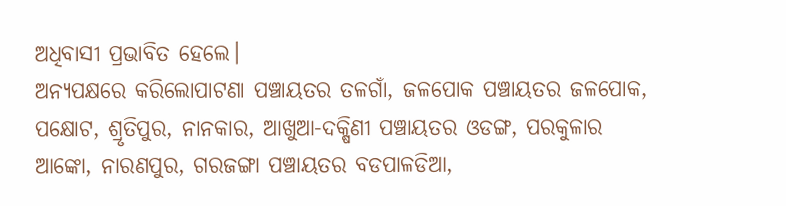ଅଧିବାସୀ ପ୍ରଭାବିତ ହେଲେ।
ଅନ୍ୟପକ୍ଷରେ କରିଲୋପାଟଣା ପଞ୍ଚାୟତର ତଳଗାଁ, ଜଳପୋକ ପଞ୍ଚାୟତର ଜଳପୋକ, ପକ୍ଷୋଟ, ଶ୍ରୃତିପୁର, ନାନକାର, ଆଖୁଆ-ଦକ୍ଷିଣୀ ପଞ୍ଚାୟତର ଓଡଙ୍ଗ, ପରକୁଳାର ଆଙ୍କୋ, ନାରଣପୁର, ଗରଜଙ୍ଗା ପଞ୍ଚାୟତର ବଡପାଳଡିଆ,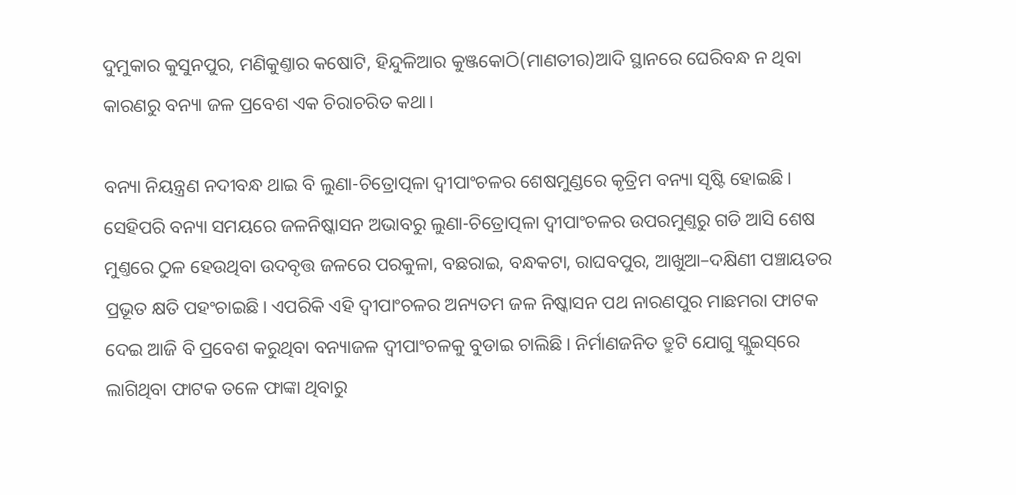ଦୁମୁକାର କୁସୁନପୁର, ମଣିକୁଣ୍ତାର କଷୋଟି, ହିନ୍ଦୁଳିଆର କୁଞ୍ଜକୋଠି(ମାଣତୀର)ଆଦି ସ୍ଥାନରେ ଘେରିବନ୍ଧ ନ ଥିବା କାରଣରୁ ବନ୍ୟା ଜଳ ପ୍ରବେଶ ଏକ ଚିରାଚରିତ କଥା।

ବନ୍ୟା ନିୟନ୍ତ୍ରଣ ନଦୀବନ୍ଧ ଥାଇ ବି ଲୁଣା-ଚିତ୍ରୋତ୍ପଳା ଦ୍ବୀପାଂଚଳର ଶେଷମୁଣ୍ଡରେ କୃତ୍ରିମ ବନ୍ୟା ସୃଷ୍ଟି ହୋଇଛି। ସେହିପରି ବନ୍ୟା ସମୟରେ ଜଳନିଷ୍କାସନ ଅଭାବରୁ ଲୁଣା-ଚିତ୍ରୋତ୍ପଳା ଦ୍ବୀପାଂଚଳର ଉପରମୁଣ୍ତରୁ ଗଡି ଆସି ଶେଷ ମୁଣ୍ତରେ ଠୁଳ ହେଉଥିବା ଉଦବୃତ୍ତ ଜଳରେ ପରକୁଳା, ବଛରାଇ, ବନ୍ଧକଟା, ରାଘବପୁର, ଆଖୁଆ–ଦକ୍ଷିଣୀ ପଞ୍ଚାୟତର ପ୍ରଭୂତ କ୍ଷତି ପହଂଚାଇଛି। ଏପରିକି ଏହି ଦ୍ବୀପାଂଚଳର ଅନ୍ୟତମ ଜଳ ନିଷ୍କାସନ ପଥ ନାରଣପୁର ମାଛମରା ଫାଟକ ଦେଇ ଆଜି ବି ପ୍ରବେଶ କରୁଥିବା ବନ୍ୟାଜଳ ଦ୍ବୀପାଂଚଳକୁ ବୁଡାଇ ଚାଲିଛି। ନିର୍ମାଣଜନିତ ତ୍ରୁଟି ଯୋଗୁ ସ୍ଲୁଇସ୍‌ରେ ଲାଗିଥିବା ଫାଟକ ତଳେ ଫାଙ୍କା ଥିବାରୁ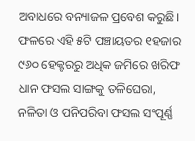ଅବାଧରେ ବନ୍ୟାଜଳ ପ୍ରବେଶ କରୁଛି। ଫଳରେ ଏହି ୫ଟି ପଞ୍ଚାୟତର ୧ହଜାର ୯୬୦ ହେକ୍ଟରରୁ ଅଧିକ ଜମିରେ ଖରିଫ ଧାନ ଫସଲ ସାଙ୍ଗକୁ ତଳିଘେରା, ନଳିତା ଓ ପନିପରିବା ଫସଲ ସଂପୂର୍ଣ୍ଣ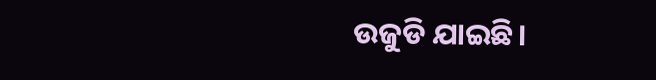ଉଜୁଡି ଯାଇଛି।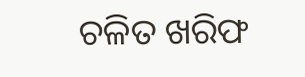ଚଳିତ ଖରିଫ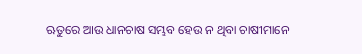ଋତୁରେ ଆଉ ଧାନଚାଷ ସମ୍ଭବ ହେଉ ନ ଥିବା ଚାଷୀମାନେ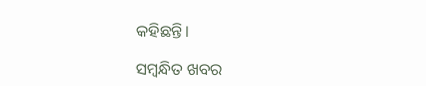କହିଛନ୍ତି।

ସମ୍ବନ୍ଧିତ ଖବର